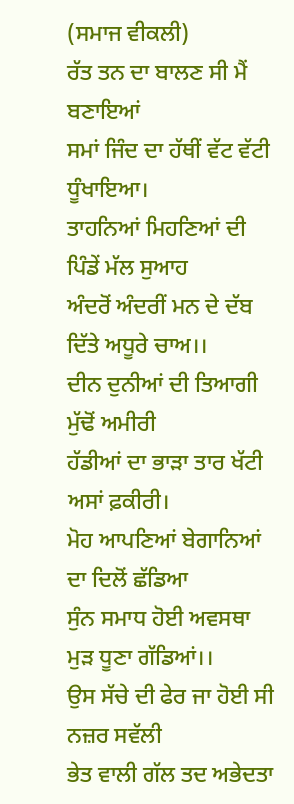(ਸਮਾਜ ਵੀਕਲੀ)
ਰੱਤ ਤਨ ਦਾ ਬਾਲਣ ਸੀ ਮੈਂ ਬਣਾਇਆਂ
ਸਮਾਂ ਜਿੰਦ ਦਾ ਹੱਥੀਂ ਵੱਟ ਵੱਟੀ ਧੂੰਖਾਇਆ।
ਤਾਹਨਿਆਂ ਮਿਹਣਿਆਂ ਦੀ ਪਿੰਡੇਂ ਮੱਲ ਸੁਆਹ
ਅੰਦਰੋਂ ਅੰਦਰੀਂ ਮਨ ਦੇ ਦੱਬ ਦਿੱਤੇ ਅਧੂਰੇ ਚਾਅ।।
ਦੀਨ ਦੁਨੀਆਂ ਦੀ ਤਿਆਗੀ ਮੁੱਢੋਂ ਅਮੀਰੀ
ਹੱਡੀਆਂ ਦਾ ਭਾੜਾ ਤਾਰ ਖੱਟੀ ਅਸਾਂ ਫ਼ਕੀਰੀ।
ਮੋਹ ਆਪਣਿਆਂ ਬੇਗਾਨਿਆਂ ਦਾ ਦਿਲੋਂ ਛੱਡਿਆ
ਸੁੰਨ ਸਮਾਧ ਹੋਈ ਅਵਸਥਾ ਮੁੜ ਧੂਣਾ ਗੱਡਿਆਂ।।
ਉਸ ਸੱਚੇ ਦੀ ਫੇਰ ਜਾ ਹੋਈ ਸੀ ਨਜ਼ਰ ਸਵੱਲੀ
ਭੇਤ ਵਾਲੀ ਗੱਲ ਤਦ ਅਭੇਦਤਾ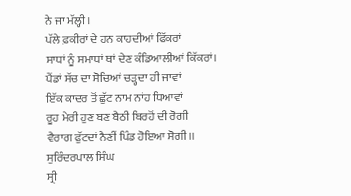ਨੇ ਜਾ ਮੱਲ੍ਹੀ।
ਪੱਲੇ ਫ਼ਕੀਰਾਂ ਦੇ ਹਨ ਕਾਹਦੀਆਂ ਫਿੱਕਰਾਂ
ਸਾਧਾਂ ਨੂੰ ਸਮਾਧਾਂ ਥਾਂ ਦੇਣ ਕੰਡਿਆਲੀਆਂ ਕਿੱਕਰਾਂ।
ਪੈਂਡਾਂ ਸੱਚ ਦਾ ਸੋਚਿਆਂ ਚੜ੍ਹਦਾ ਹੀ ਜਾਵਾਂ
ਇੱਕ ਕਾਦਰ ਤੋਂ ਛੁੱਟ ਨਾਮ ਨਾਂਹ ਧਿਆਵਾਂ
ਰੂਹ ਮੇਰੀ ਹੁਣ ਬਣ ਬੈਠੀ ਬਿਰਹੋਂ ਦੀ ਰੋਗੀ
ਵੈਰਾਗ ਫੁੱਟਦਾਂ ਨੈਣੀਂ ਪਿੰਡ ਹੋਇਆ ਸੋਗੀ।।
ਸੁਰਿੰਦਰਪਾਲ ਸਿੰਘ
ਸ੍ਰੀ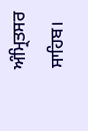ਅੰਮ੍ਰਿਤਸਰ ਸਾਹਿਬ।